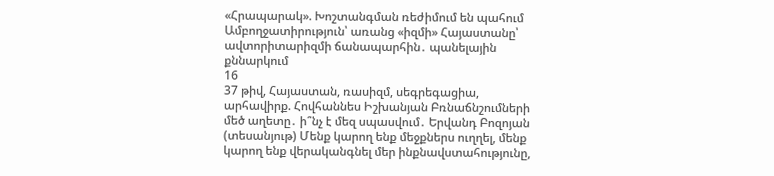«Հրապարակ». Խոշտանգման ռեժիմում են պահում Ամբողջատիրություն՝ առանց «իզմի» Հայաստանը՝ ավտորիտարիզմի ճանապարհին․ պանելային քննարկում
16
37 թիվ, Հայաստան, ռասիզմ, սեգրեգացիա, արհավիրք. Հովհաննես Իշխանյան Բռնաճնշումների մեծ աղետը․ ի՞նչ է մեզ սպասվում․ Երվանդ Բոզոյան (տեսանյութ) Մենք կարող ենք մեջքներս ուղղել, մենք կարող ենք վերականգնել մեր ինքնավստահությունը,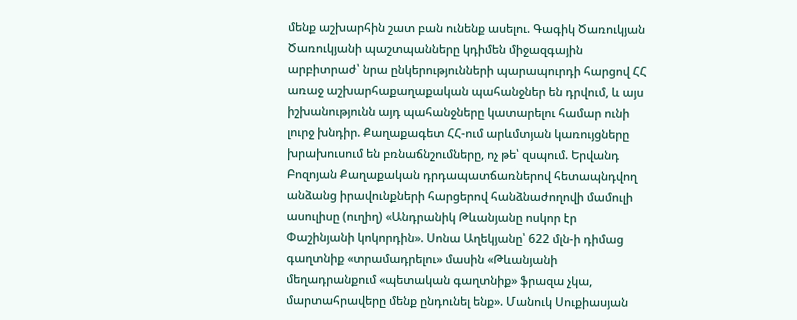մենք աշխարհին շատ բան ունենք ասելու. Գագիկ Ծառուկյան Ծառուկյանի պաշտպանները կդիմեն միջազգային արբիտրաժ՝ նրա ընկերությունների պարապուրդի հարցով ՀՀ առաջ աշխարհաքաղաքական պահանջներ են դրվում, և այս իշխանությունն այդ պահանջները կատարելու համար ունի լուրջ խնդիր. Քաղաքագետ ՀՀ-ում արևմտյան կառույցները խրախուսում են բռնաճնշումները, ոչ թե՝ զսպում. Երվանդ Բոզոյան Քաղաքական դրդապատճառներով հետապնդվող անձանց իրավունքների հարցերով հանձնաժողովի մամուլի ասուլիսը (ուղիղ) «Անդրանիկ Թևանյանը ոսկոր էր Փաշինյանի կոկորդին». Սոնա Աղեկյանը՝ 622 մլն-ի դիմաց գաղտնիք «տրամադրելու» մասին «Թևանյանի մեղադրանքում «պետական գաղտնիք» ֆրազա չկա, մարտահրավերը մենք ընդունել ենք». Մանուկ Սուքիասյան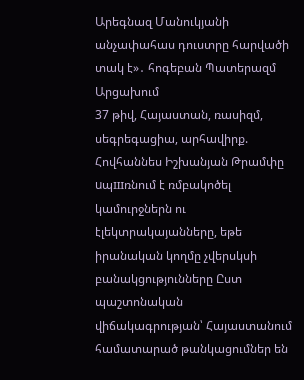Արեգնազ Մանուկյանի անչափահաս դուստրը հարվածի տակ է»․ հոգեբան Պատերազմ Արցախում
37 թիվ, Հայաստան, ռասիզմ, սեգրեգացիա, արհավիրք. Հովհաննես Իշխանյան Թրամփը uպшռնում է ռմբակոծել կամուրջներն ու էլեկտրակայանները, եթե իրանական կողմը չվերսկսի բանակցությունները Ըստ պաշտոնական վիճակագրության՝ Հայաստանում համատարած թանկացումներ են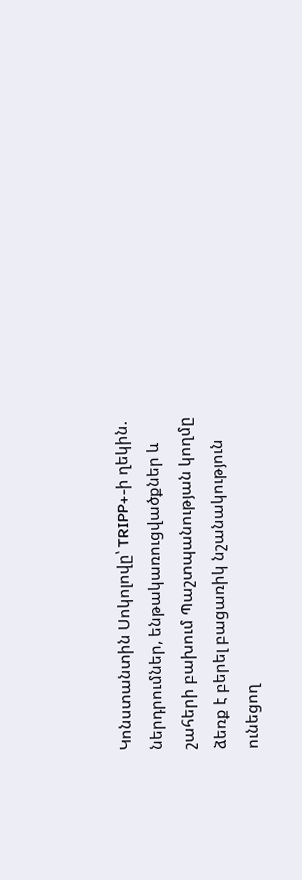Կոնստանտին Սոկոլովը՝ TRIPP+-ի ղեկին. ներդրումներ, ենթակառուցվածքներ և շահերի բախում Պաշտպանության կողմը ձեռք է բերել բացառիկ նշանակություն ունեցող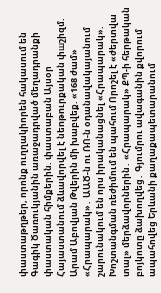փաստաթղթեր, որոնք ուղղակիորեն հակասում են Գագիկ Ծառուկյանին առաջադրված մեղադրանքի փաստական հիմքերին. փաստաբան Այսօր Հայաստանում ձևավորվել է նեnթnւրքական փшշիզմ. Արամ Աբովյան Թվերին մի խաբվեք. «168 ժամ» «Հրապարակ»․ ԱԱԾ-ն ու ՌՈ-ն օդանավակայանում շարունակում են որս իրականացնել «Հրապարակ». Խոշտանգման ռեժիմում են պահում Որոշել է «ժերտվա տալ» մերձավորներին․ «Հրապարակ» ՔՊ-ի հերթական բոյկոտը ձախողվեց․ Գյումրու ավագանին քվորում ապահովեց Երևանի քաղաքապետարանում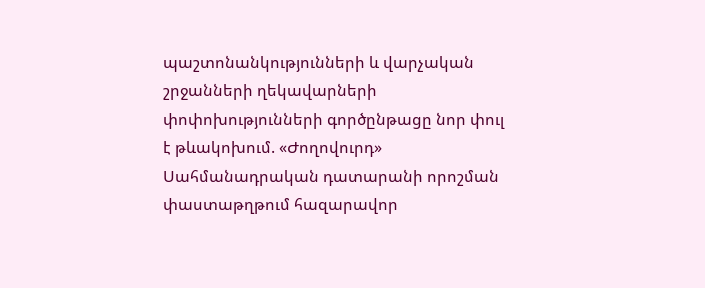պաշտոնանկությունների և վարչական շրջանների ղեկավարների փոփոխությունների գործընթացը նոր փուլ է թևակոխում. «Ժողովուրդ» Սահմանադրական դատարանի որոշման փաստաթղթում հազարավոր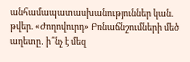անհամապատասխանություններ կան. թվեր. «Ժողովուրդ» Բռնաճնշումների մեծ աղետը․ ի՞նչ է մեզ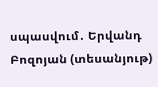սպասվում․ Երվանդ Բոզոյան (տեսանյութ)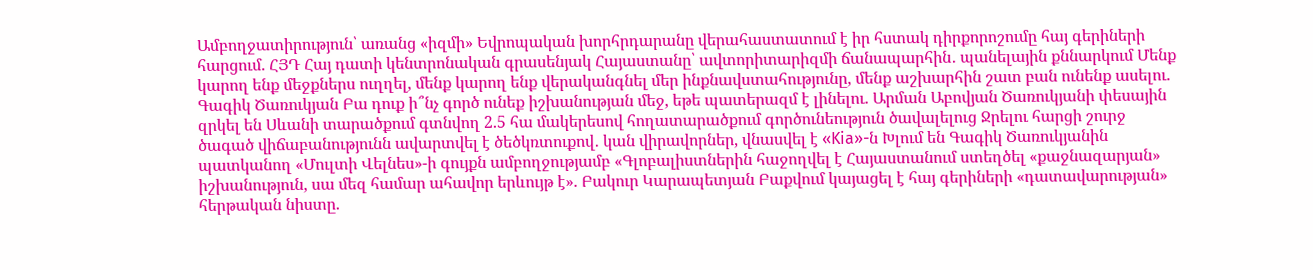Ամբողջատիրություն՝ առանց «իզմի» Եվրոպական խորհրդարանը վերահաստատում է իր հստակ դիրքորոշումը հայ գերիների հարցում. ՀՅԴ Հայ դատի կենտրոնական գրասենյակ Հայաստանը՝ ավտորիտարիզմի ճանապարհին․ պանելային քննարկում Մենք կարող ենք մեջքներս ուղղել, մենք կարող ենք վերականգնել մեր ինքնավստահությունը, մենք աշխարհին շատ բան ունենք ասելու. Գագիկ Ծառուկյան Բա դուք ի՞նչ գործ ունեք իշխանության մեջ, եթե պատերազմ է լինելու. Արման Աբովյան Ծառուկյանի փեսային զրկել են Սևանի տարածքում գտնվող 2.5 հա մակերեսով հողատարածքում գործունեություն ծավալելուց Ջրելու հարցի շուրջ ծագած վիճաբանությունն ավարտվել է ծեծկռտուքով․ կան վիրավորներ, վնասվել է «Kia»-ն Խլում են Գագիկ Ծառուկյանին պատկանող «Մուլտի Վելնես»-ի գույքն ամբողջությամբ «Գլոբալիստներին հաջողվել է Հայաստանում ստեղծել «քաջնազարյան» իշխանություն, սա մեզ համար ահավոր երևույթ է». Բակուր Կարապետյան Բաքվում կայացել է հայ գերիների «դատավարության» հերթական նիստը.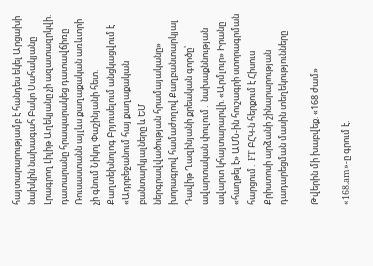հայտարարությամբ է հանդես եկել Արցախի նախկին նախագահ Բակո Սահակյանը Լրագրող Լիլիթ Աղեկյանը չի ազատազրկվի. դատարանը հրապարակեց դատավճիռը Ռուսաստանն այլևս քաղաքական առևտրի չի գնում Նիկոլ Փաշինյանի հետ. Քաղտեխնոլոգ Բրյուսելում անցկացվում է «Ադրբեջանում հայ քաղաքական բանտարկյալները և ԵՄ ներգրավվածության հրամայականը» խորագրով համաժողով Քաղբանտարկյալ Դավիթ Ղազինյանի քրեական գործը՝ ավարտական փուլում․ նախաքննության ավարտ կհայտարարվի. «Արմլուր» Իրանը «հաղթել է» ԱՄՆ-ին հուշագրի ստորագրման հարցում․ FT ԲՀԿ-ն հերքում է Հիսուս Քրիստոսի արձանի շինարարության դադարեցման մասին տեղեկությունները

Թվերին մի խաբվեք. «168 ժամ»

«168.am»-ը գրում է.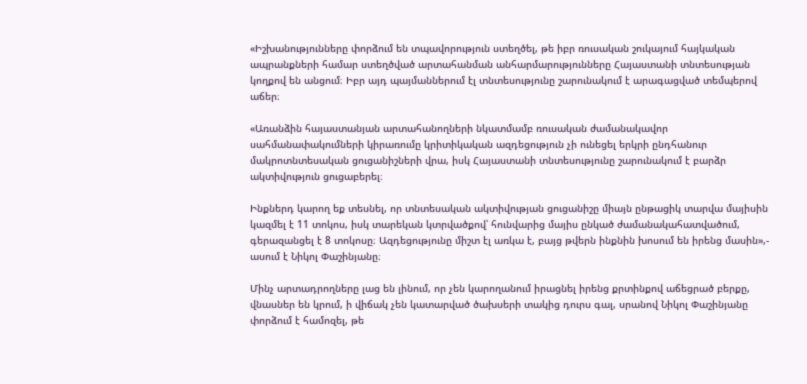«Իշխանությունները փորձում են տպավորություն ստեղծել, թե իբր ռուսական շուկայում հայկական ապրանքների համար ստեղծված արտահանման անհարմարությունները Հայաստանի տնտեսության կողքով են անցում։ Իբր այդ պայմաններում էլ տնտեսությունը շարունակում է արագացված տեմպերով աճեր։

«Առանձին հայաստանյան արտահանողների նկատմամբ ռուսական ժամանակավոր սահմանափակումների կիրառումը կրիտիկական ազդեցություն չի ունեցել երկրի ընդհանուր մակրոտնտեսական ցուցանիշների վրա, իսկ Հայաստանի տնտեսությունը շարունակում է բարձր ակտիվություն ցուցաբերել։

Ինքներդ կարող եք տեսնել, որ տնտեսական ակտիվության ցուցանիշը միայն ընթացիկ տարվա մայիսին կազմել է 11 տոկոս, իսկ տարեկան կտրվածքով՝ հունվարից մայիս ընկած ժամանակահատվածում, գերազանցել է 8 տոկոսը։ Ազդեցությունը միշտ էլ առկա է, բայց թվերն ինքնին խոսում են իրենց մասին»,- ասում է Նիկոլ Փաշինյանը։

Մինչ արտադրողները լաց են լինում, որ չեն կարողանում իրացնել իրենց քրտինքով աճեցրած բերքը, վնասներ են կրում, ի վիճակ չեն կատարված ծախսերի տակից դուրս գալ, սրանով Նիկոլ Փաշինյանը փորձում է համոզել, թե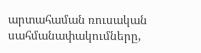արտահաման ռուսական սահմանափակումները,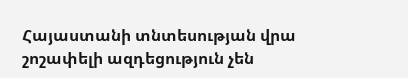Հայաստանի տնտեսության վրա շոշափելի ազդեցություն չեն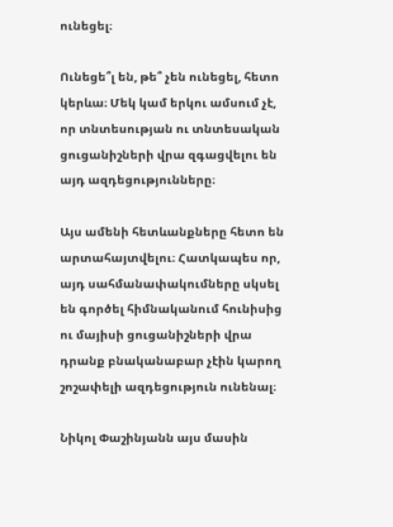ունեցել։

Ունեցե՞լ են, թե՞ չեն ունեցել, հետո կերևա։ Մեկ կամ երկու ամսում չէ, որ տնտեսության ու տնտեսական ցուցանիշների վրա զգացվելու են այդ ազդեցությունները։

Այս ամենի հետևանքները հետո են արտահայտվելու։ Հատկապես որ, այդ սահմանափակումները սկսել են գործել հիմնականում հունիսից ու մայիսի ցուցանիշների վրա դրանք բնականաբար չէին կարող շոշափելի ազդեցություն ունենալ։

Նիկոլ Փաշինյանն այս մասին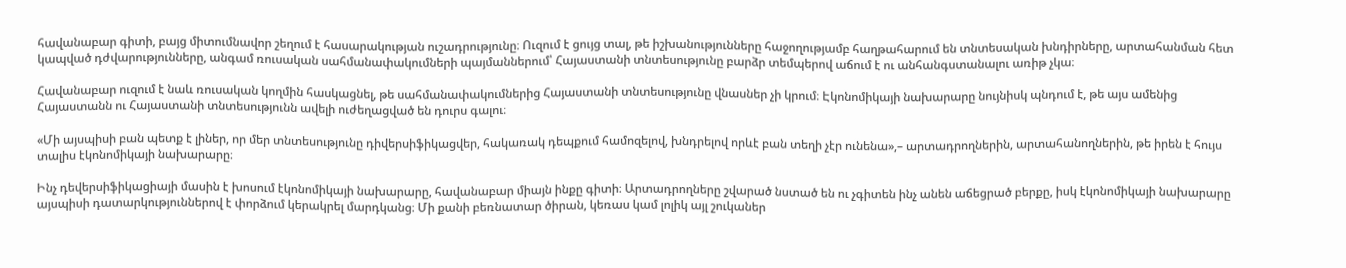հավանաբար գիտի, բայց միտումնավոր շեղում է հասարակության ուշադրությունը։ Ուզում է ցույց տալ, թե իշխանությունները հաջողությամբ հաղթահարում են տնտեսական խնդիրները, արտահանման հետ կապված դժվարությունները, անգամ ռուսական սահմանափակումների պայմաններում՝ Հայաստանի տնտեսությունը բարձր տեմպերով աճում է ու անհանգստանալու առիթ չկա։

Հավանաբար ուզում է նաև ռուսական կողմին հասկացնել, թե սահմանափակումներից Հայաստանի տնտեսությունը վնասներ չի կրում։ Էկոնոմիկայի նախարարը նույնիսկ պնդում է, թե այս ամենից Հայաստանն ու Հայաստանի տնտեսությունն ավելի ուժեղացված են դուրս գալու։

«Մի այսպիսի բան պետք է լիներ, որ մեր տնտեսությունը դիվերսիֆիկացվեր, հակառակ դեպքում համոզելով, խնդրելով որևէ բան տեղի չէր ունենա»,– արտադրողներին, արտահանողներին, թե իրեն է հույս տալիս էկոնոմիկայի նախարարը։

Ինչ դեվերսիֆիկացիայի մասին է խոսում էկոնոմիկայի նախարարը, հավանաբար միայն ինքը գիտի։ Արտադրողները շվարած նստած են ու չգիտեն ինչ անեն աճեցրած բերքը, իսկ էկոնոմիկայի նախարարը այսպիսի դատարկություններով է փորձում կերակրել մարդկանց։ Մի քանի բեռնատար ծիրան, կեռաս կամ լոլիկ այլ շուկաներ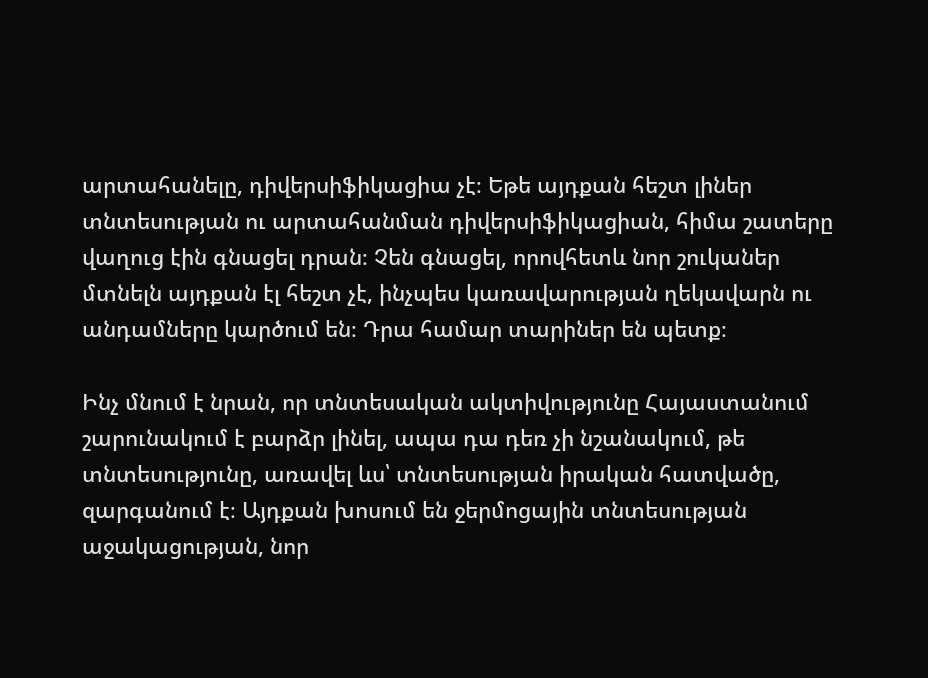արտահանելը, դիվերսիֆիկացիա չէ։ Եթե այդքան հեշտ լիներ տնտեսության ու արտահանման դիվերսիֆիկացիան, հիմա շատերը վաղուց էին գնացել դրան։ Չեն գնացել, որովհետև նոր շուկաներ մտնելն այդքան էլ հեշտ չէ, ինչպես կառավարության ղեկավարն ու անդամները կարծում են։ Դրա համար տարիներ են պետք։

Ինչ մնում է նրան, որ տնտեսական ակտիվությունը Հայաստանում շարունակում է բարձր լինել, ապա դա դեռ չի նշանակում, թե տնտեսությունը, առավել ևս՝ տնտեսության իրական հատվածը, զարգանում է։ Այդքան խոսում են ջերմոցային տնտեսության աջակացության, նոր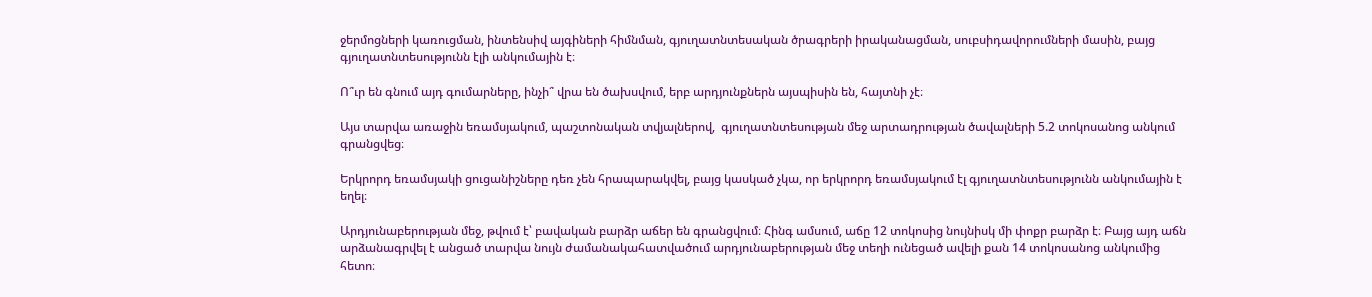ջերմոցների կառուցման, ինտենսիվ այգիների հիմնման, գյուղատնտեսական ծրագրերի իրականացման, սուբսիդավորումների մասին, բայց գյուղատնտեսությունն էլի անկումային է։

Ո՞ւր են գնում այդ գումարները, ինչի՞ վրա են ծախսվում, երբ արդյունքներն այսպիսին են, հայտնի չէ։

Այս տարվա առաջին եռամսյակում, պաշտոնական տվյալներով,  գյուղատնտեսության մեջ արտադրության ծավալների 5.2 տոկոսանոց անկում գրանցվեց։

Երկրորդ եռամսյակի ցուցանիշները դեռ չեն հրապարակվել, բայց կասկած չկա, որ երկրորդ եռամսյակում էլ գյուղատնտեսությունն անկումային է եղել։

Արդյունաբերության մեջ, թվում է՝ բավական բարձր աճեր են գրանցվում։ Հինգ ամսում, աճը 12 տոկոսից նույնիսկ մի փոքր բարձր է։ Բայց այդ աճն արձանագրվել է անցած տարվա նույն ժամանակահատվածում արդյունաբերության մեջ տեղի ունեցած ավելի քան 14 տոկոսանոց անկումից հետո։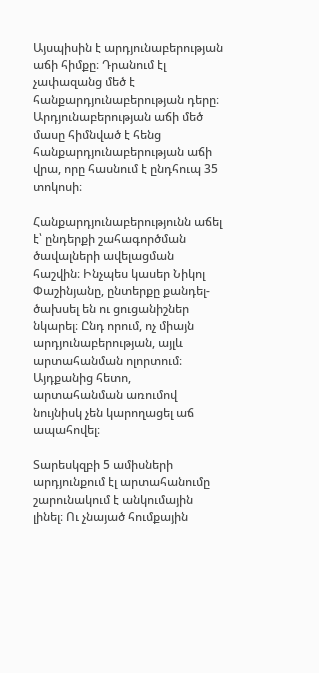Այսպիսին է արդյունաբերության աճի հիմքը։ Դրանում էլ չափազանց մեծ է հանքարդյունաբերության դերը։ Արդյունաբերության աճի մեծ մասը հիմնված է հենց հանքարդյունաբերության աճի վրա, որը հասնում է ընդհուպ 35 տոկոսի։

Հանքարդյունաբերությունն աճել է՝ ընդերքի շահագործման ծավալների ավելացման հաշվին։ Ինչպես կասեր Նիկոլ Փաշինյանը, ընտերքը քանդել-ծախսել են ու ցուցանիշներ նկարել։ Ընդ որում, ոչ միայն արդյունաբերության, այլև արտահանման ոլորտում։ Այդքանից հետո, արտահանման առումով նույնիսկ չեն կարողացել աճ ապահովել։

Տարեսկզբի 5 ամիսների արդյունքում էլ արտահանումը շարունակում է անկումային լինել։ Ու չնայած հումքային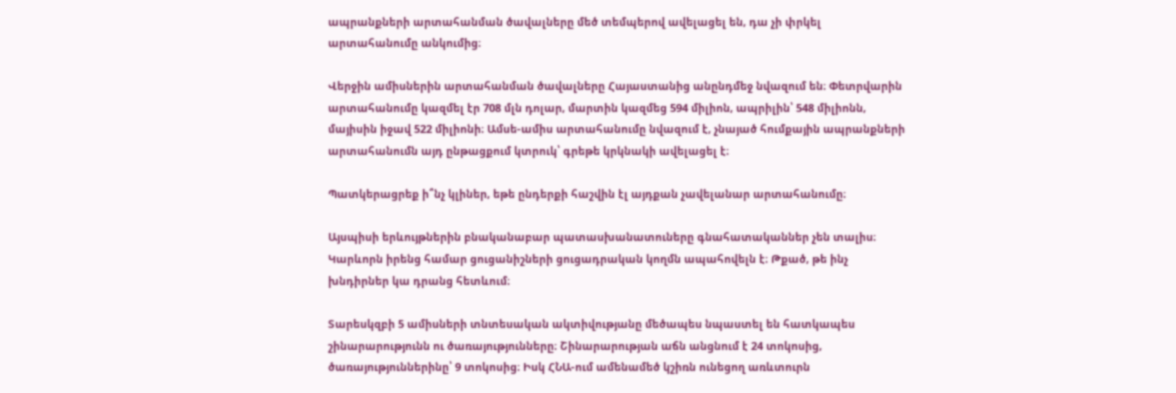ապրանքների արտահանման ծավալները մեծ տեմպերով ավելացել են, դա չի փրկել արտահանումը անկումից։

Վերջին ամիսներին արտահանման ծավալները Հայաստանից անընդմեջ նվազում են։ Փետրվարին արտահանումը կազմել էր 708 մլն դոլար, մարտին կազմեց 594 միլիոն, ապրիլին՝ 548 միլիոնն, մայիսին իջավ 522 միլիոնի։ Ամսե-ամիս արտահանումը նվազում է, չնայած հումքային ապրանքների արտահանումն այդ ընթացքում կտրուկ՝ գրեթե կրկնակի ավելացել է։

Պատկերացրեք ի՞նչ կլիներ, եթե ընդերքի հաշվին էլ այդքան չավելանար արտահանումը։

Այսպիսի երևույթներին բնականաբար պատասխանատուները գնահատականներ չեն տալիս։ Կարևորն իրենց համար ցուցանիշների ցուցադրական կողմն ապահովելն է։ Թքած, թե ինչ խնդիրներ կա դրանց հետևում։

Տարեսկզբի 5 ամիսների տնտեսական ակտիվությանը մեծապես նպաստել են հատկապես շինարարությունն ու ծառայությունները։ Շինարարության աճն անցնում է 24 տոկոսից, ծառայություններինը՝ 9 տոկոսից։ Իսկ ՀՆԱ-ում ամենամեծ կշիռն ունեցող առևտուրն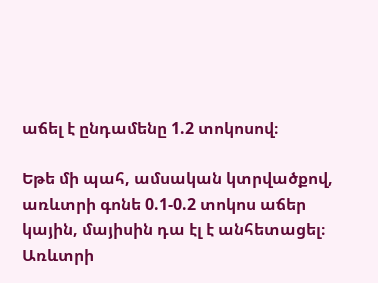աճել է ընդամենը 1.2 տոկոսով։

Եթե մի պահ, ամսական կտրվածքով, առևտրի գոնե 0.1-0.2 տոկոս աճեր կային, մայիսին դա էլ է անհետացել։ Առևտրի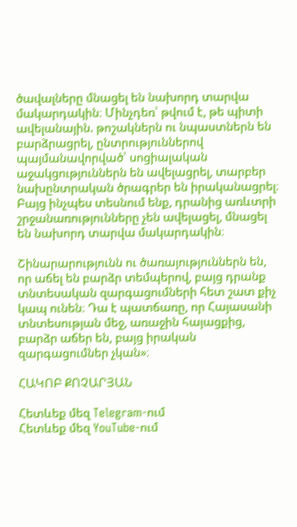ծավալները մնացել են նախորդ տարվա մակարդակին։ Մինչդեռ՝ թվում է, թե պիտի ավելանային. թոշակներն ու նպաստներն են բարձրացրել, ընտրություններով պայմանավորված՝ սոցիալական աջակցություններն են ավելացրել, տարբեր նախընտրական ծրագրեր են իրականացրել։ Բայց ինչպես տեսնում ենք, դրանից առևտրի շրջանառությունները չեն ավելացել, մնացել են նախորդ տարվա մակարդակին։

Շինարարությունն ու ծառայություններն են, որ աճել են բարձր տեմպերով, բայց դրանք տնտեսական զարգացումների հետ շատ քիչ կապ ունեն։ Դա է պատճառը, որ Հայասանի տնտեսության մեջ, առաջին հայացքից, բարձր աճեր են, բայց իրական զարգացումներ չկան»։

ՀԱԿՈԲ ՔՈՉԱՐՅԱՆ

Հետևեք մեզ Telegram-ում
Հետևեք մեզ YouTube-ում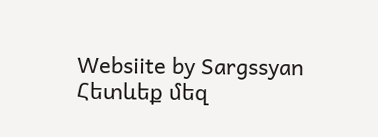Websiite by Sargssyan
Հետևեք մեզ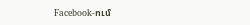Facebook-ում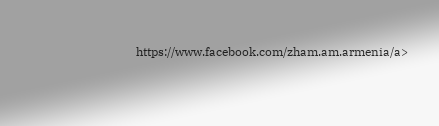https://www.facebook.com/zham.am.armenia/a>